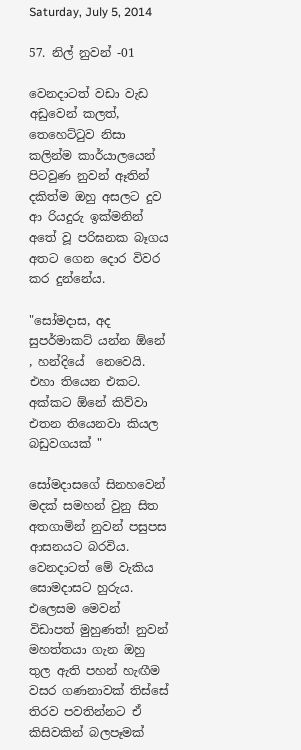Saturday, July 5, 2014

57. නිල් නුවන් -01

වෙනදාටත් වඩා වැඩ අඩුවෙන් කලත්, තෙහෙට්ටුව නිසා කලින්ම කාර්යාලයෙන් පිටවුණ නුවන් ඈතින් දකිත්ම ඔහු අසලට දුව ආ රියදුරු ඉක්මනින් අතේ වූ පරිඝනක බෑගය අතට ගෙන දොර විවර කර දුන්නේය.

"සෝමදාස, අද සුපර්මාකට් යන්න ඕනේ , හන්දියේ  නෙවෙයි. එහා තියෙන එකට. අක්කට ඕනේ කිව්වා එතන තියෙනවා කියල බඩුවගයක් "

සෝමදාසගේ සිනහවෙන් මදක් සමහන් වුනු සිත අතගාමින් නුවන් පසුපස ආසනයට බරවිය. වෙනදාටත් මේ වැකිය සොමදාසට හුරුය. එලෙසම මෙවන් විඩාපත් මුහුණත්! නුවන් මහත්තයා ගැන ඔහු තුල ඇති පහන් හැඟීම වසර ගණනාවක් තිස්සේ තිරව පවතින්නට ඒ කිසිවකින් බලපෑමක්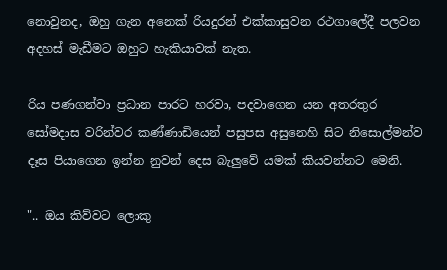නොවුනද, ඔහු ගැන අනෙක් රියදුරන් එක්කාසුවන රථගාලේදී පලවන අදහස් මැඩීමට ඔහුට හැකියාවක් නැත.

රිය පණගන්වා ප්‍රධාන පාරට හරවා, පදවාගෙන යන අතරතුර සෝමදාස වරින්වර කණ්ණාඩියෙන් පසුපස අසුනෙහි සිට නිසොල්මන්ව දෑස පියාගෙන ඉන්න නුවන් දෙස බැලුවේ යමක් කියවන්නට මෙනි.

".. ඔය කිව්වට ලොකු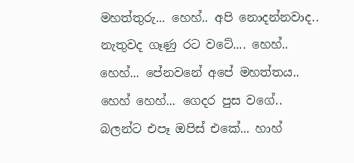මහත්තුරු... හෙහ්.. අපි නොදන්නවාද.. නැතුවද ගෑණු රට වටේ.... හෙහ්.. හෙහ්... පේනවනේ අපේ මහත්තය.. හෙහ් හෙහ්... ගෙදර පුස වගේ.. බලන්ට එපෑ ඔපිස් එකේ... හාහ්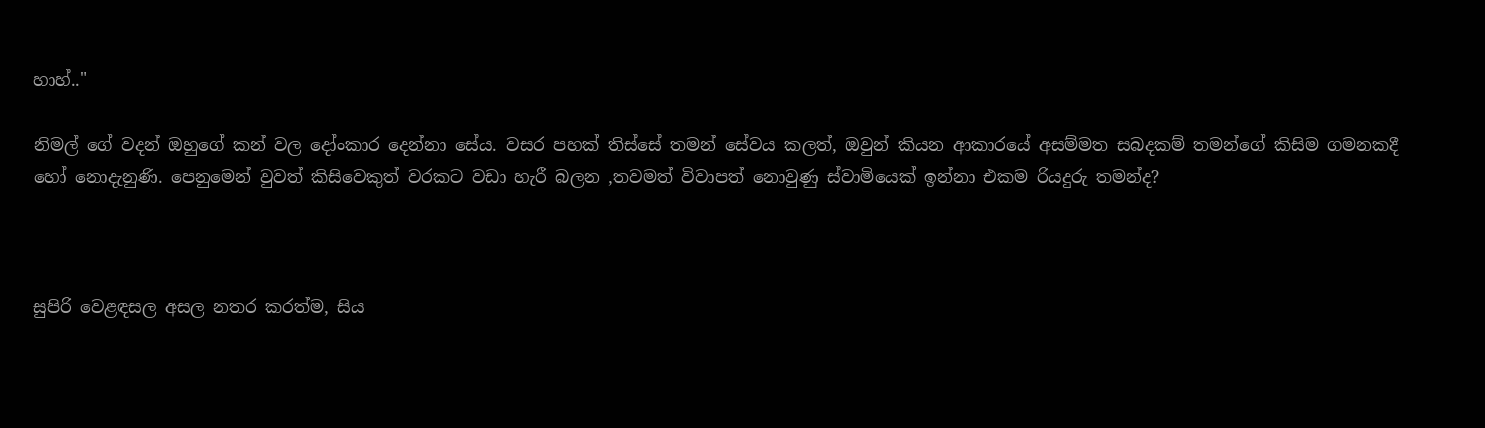හාහ්.."

නිමල් ගේ වදන් ඔහුගේ කන් වල දෝංකාර දෙන්නා සේය. වසර පහක් තිස්සේ තමන් සේවය කලත්, ඔවුන් කියන ආකාරයේ අසම්මත සබදකම් තමන්ගේ කිසිම ගමනකදී හෝ නොදැනුණි. පෙනුමෙන් වුවත් කිසිවෙකුත් වරකට වඩා හැරී බලන ,තවමත් විවාපත් නොවුණු ස්වාමියෙක් ඉන්නා එකම රියදුරු තමන්ද?



සුපිරි වෙළඳසල අසල නතර කරත්ම, සිය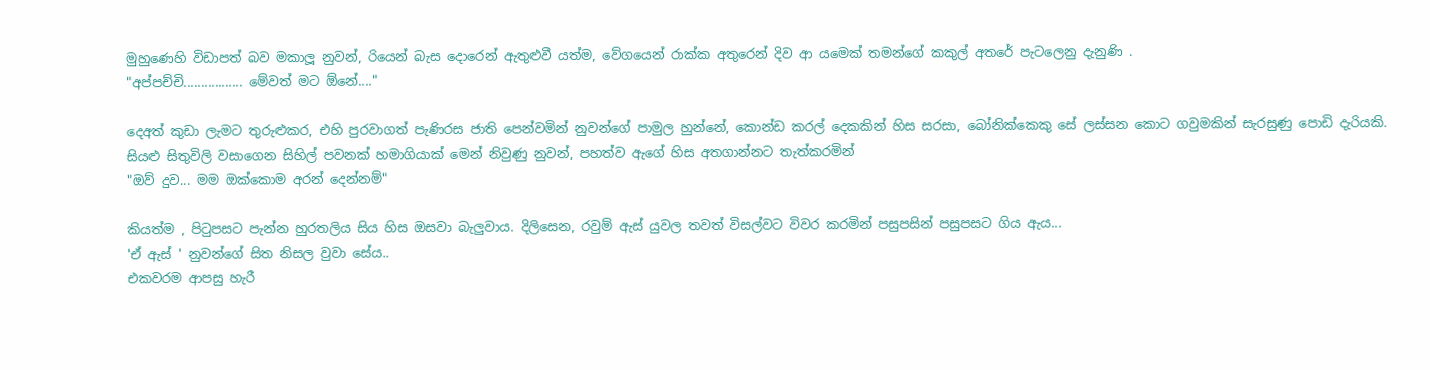මුහුණෙහි විඩාපත් බව මකාලූ නුවන්, රියෙන් බැස දොරෙන් ඇතුළුවී යත්ම, වේගයෙන් රාක්ක අතුරෙන් දිව ආ යමෙක් තමන්ගේ කකුල් අතරේ පැටලෙනු දැනුණි .
"අප්පච්චි................. මේවත් මට ඕනේ...."

දෙඅත් කුඩා ලැමට තුරුළුකර, එහි පුරවාගත් පැණිරස ජාති පෙන්වමින් නුවන්ගේ පාමුල හුන්නේ, කොන්ඩ කරල් දෙකකින් හිස සරසා, බෝනික්කෙකු සේ ලස්සන කොට ගවුමකින් සැරසුණු පොඩි දැරියකි. සියළු සිතුවිලි වසාගෙන සිහිල් පවනක් හමාගියාක් මෙන් නිවුණු නුවන්, පහත්ව ඇගේ හිස අතගාන්නට තැත්කරමින්
"ඔව් දුව... මම ඔක්කොම අරන් දෙන්නම්"

කියත්ම , පිටුපසට පැන්න හුරතලිය සිය හිස ඔසවා බැලුවාය. දිලිසෙන, රවුම් ඇස් යුවල තවත් විසල්වට විවර කරමින් පසුපසින් පසුපසට ගිය ඇය...
'ඒ ඇස් ' නුවන්ගේ සිත නිසල වුවා සේය..
එකවරම ආපසු හැරී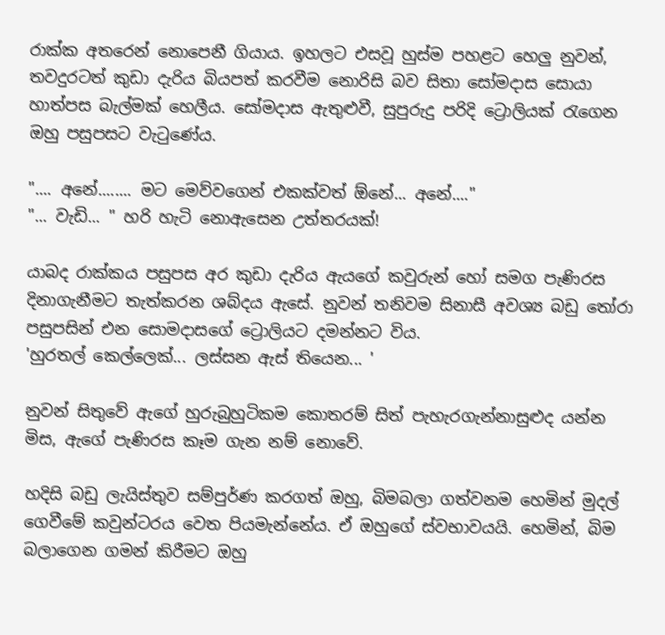රාක්ක අතරෙන් නොපෙනී ගියාය. ඉහලට එසවූ හුස්ම පහළට හෙලු නුවන්, තවදුරටත් කුඩා දැරිය බියපත් කරවීම නොරිසි බව සිතා සෝමදාස සොයා හාත්පස බැල්මක් හෙලීය. සෝමදාස ඇතුළුවී, සුපුරුදු පරිදි ට්‍රොලියක් රැගෙන ඔහු පසුපසට වැටුණේය.

".... අනේ........ මට මෙව්වගෙන් එකක්වත් ඕනේ... අනේ...."
"... වැඩි... " හරි හැටි නොඇසෙන උත්තරයක්!

යාබද රාක්කය පසුපස අර කුඩා දැරිය ඇයගේ කවුරුන් හෝ සමග පැණිරස දිනාගැනීමට තැත්කරන ශබ්දය ඇසේ. නුවන් තනිවම සිනාසී අවශ්‍ය බඩු තෝරා පසුපසින් එන සොමදාසගේ ට්‍රොලියට දමන්නට විය.
'හුරතල් කෙල්ලෙක්... ලස්සන ඇස් තියෙන... '

නුවන් සිතුවේ ඇගේ හුරුබුහුටිකම කොතරම් සිත් පැහැරගැන්නාසුළුද යන්න මිස, ඇගේ පැණිරස කෑම ගැන නම් නොවේ.

හදිසි බඩු ලැයිස්තුව සම්පුර්ණ කරගත් ඔහු, බිමබලා ගත්වනම හෙමින් මුදල් ගෙවීමේ කවුන්ටරය වෙත පියමැන්නේය. ඒ ඔහුගේ ස්වභාවයයි. හෙමින්, බිම බලාගෙන ගමන් කිරීමට ඔහු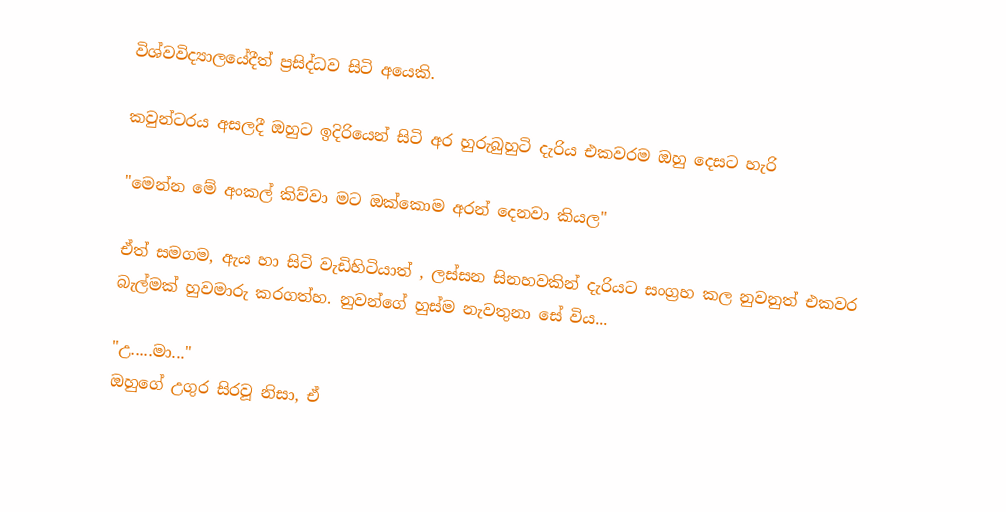විශ්වවිද්‍යාලයේදීත් ප්‍රසිද්ධව සිටි අයෙකි.

කවුන්ටරය අසලදී ඔහුට ඉදිරියෙන් සිටි අර හුරුබුහුටි දැරිය එකවරම ඔහු දෙසට හැරි

"මෙන්න මේ අංකල් කිව්වා මට ඔක්කොම අරන් දෙනවා කියල"

ඒත් සමගම, ඇය හා සිටි වැඩිහිටියාත් , ලස්සන සිනහවකින් දැරියට සංග්‍රහ කල නුවනුත් එකවර බැල්මක් හුවමාරු කරගත්හ. නුවන්ගේ හුස්ම නැවතුනා සේ විය...

"උ.....මා..."
ඔහුගේ උගුර සිරවූ නිසා, ඒ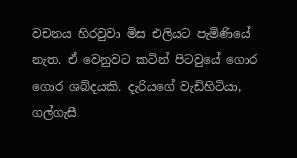වචනය හිරවුවා මිස එලියට පැමිණියේ නැත. ඒ වෙනුවට කටින් පිටවුයේ ගොර ගොර ශබ්දයකි. දැරියගේ වැඩිහිටියා, ගල්ගැසී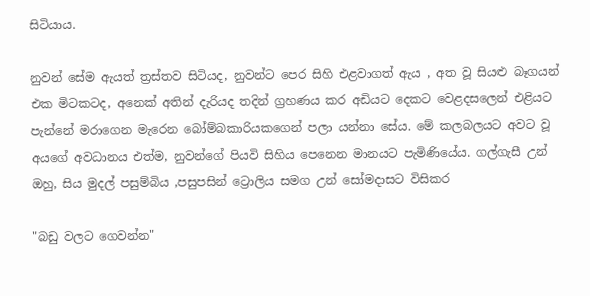සිටියාය.

නුවන් සේම ඇයත් ත්‍රස්තව සිටියද, නුවන්ට පෙර සිහි එළවාගත් ඇය , අත වූ සියළු බෑගයන් එක මිටකටද, අනෙක් අතින් දැරියද තදින් ග්‍රහණය කර අඩියට දෙකට වෙළදසලෙන් එළියට පැන්නේ මරාගෙන මැරෙන බෝම්බකාරියකගෙන් පලා යන්නා සේය. මේ කලබලයට අවට වූ අයගේ අවධානය එත්ම, නුවන්ගේ පියවි සිහිය පෙනෙන මානයට පැමිණියේය. ගල්ගැසී උන් ඔහු, සිය මුදල් පසුම්බිය ,පසුපසින් ට්‍රොලිය සමග උන් සෝමදාසට විසිකර

"බඩු වලට ගෙවන්න"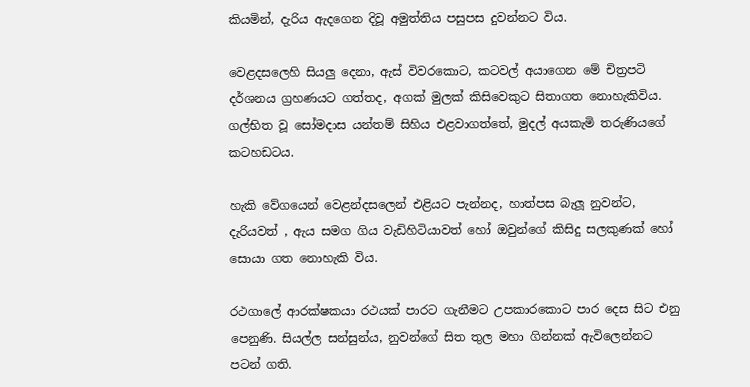කියමින්, දැරිය ඇදගෙන දිවූ අමුත්තිය පසුපස දුවන්නට විය.

වෙළදසලෙහි සියලු දෙනා, ඇස් විවරකොට, කටවල් අයාගෙන මේ චිත්‍රපටි දර්ශනය ග්‍රහණයට ගත්තද, අගක් මුලක් කිසිවෙකුට සිතාගත නොහැකිවිය. ගල්භිත වූ සෝමදාස යන්තම් සිහිය එළවාගත්තේ, මුදල් අයකැමි තරුණියගේ කටහඩටය.

හැකි වේගයෙන් වෙළන්දසලෙන් එළියට පැන්නද, හාත්පස බැලූ නුවන්ට, දැරියවත් , ඇය සමග ගිය වැඩිහිටියාවත් හෝ ඔවුන්ගේ කිසිදු සලකුණක් හෝ  සොයා ගත නොහැකි විය.

රථගාලේ ආරක්ෂකයා රථයක් පාරට ගැනීමට උපකාරකොට පාර දෙස සිට එනු පෙනුණි. සියල්ල සන්සුන්ය, නුවන්ගේ සිත තුල මහා ගින්නක් ඇවිලෙන්නට පටන් ගති.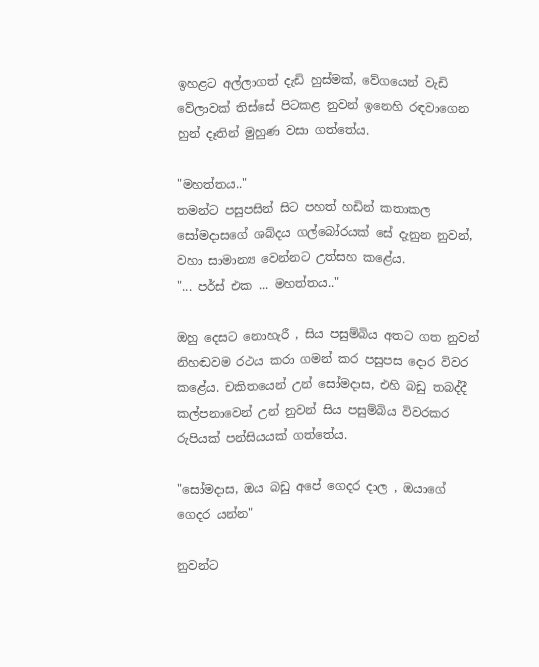ඉහළට අල්ලාගත් දැඩි හුස්මක්, වේගයෙන් වැඩි වේලාවක් තිස්සේ පිටකළ නුවන් ඉනෙහි රඳවාගෙන හුන් දෑතින් මුහුණ වසා ගත්තේය.

"මහත්තය.."
තමන්ට පසුපසින් සිට පහත් හඩින් කතාකල සෝමදාසගේ ශබ්දය ගල්බෝරයක් සේ දැනුන නුවන්, වහා සාමාන්‍ය වෙන්නට උත්සහ කළේය.
"... පර්ස් එක ... මහත්තය.."

ඔහු දෙසට නොහැරී , සිය පසුම්බිය අතට ගත නුවන් නිහඬවම රථය කරා ගමන් කර පසුපස දොර විවර කළේය. චකිතයෙන් උන් සෝමදාස, එහි බඩු තබද්දී කල්පනාවෙන් උන් නුවන් සිය පසුම්බිය විවරකර රුපියක් පන්සියයක් ගත්තේය.

"සෝමදාස, ඔය බඩු අපේ ගෙදර දාල , ඔයාගේ ගෙදර යන්න"

නුවන්ට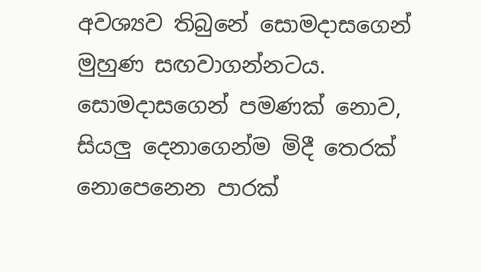අවශ්‍යව තිබුනේ සොමදාසගෙන් මුහුණ සඟවාගන්නටය. සොමදාසගෙන් පමණක් නොව, සියලු දෙනාගෙන්ම මිදී තෙරක් නොපෙනෙන පාරක්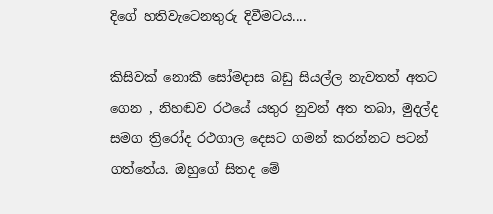දිගේ හතිවැටෙනතුරු දිවීමටය....

කිසිවක් නොකී සෝමදාස බඩු සියල්ල නැවතත් අතට ගෙන , නිහඬව රථයේ යතුර නුවන් අත තබා, මුදල්ද සමග ත්‍රිරෝද රථගාල දෙසට ගමන් කරන්නට පටන් ගත්තේය. ඔහුගේ සිතද මේ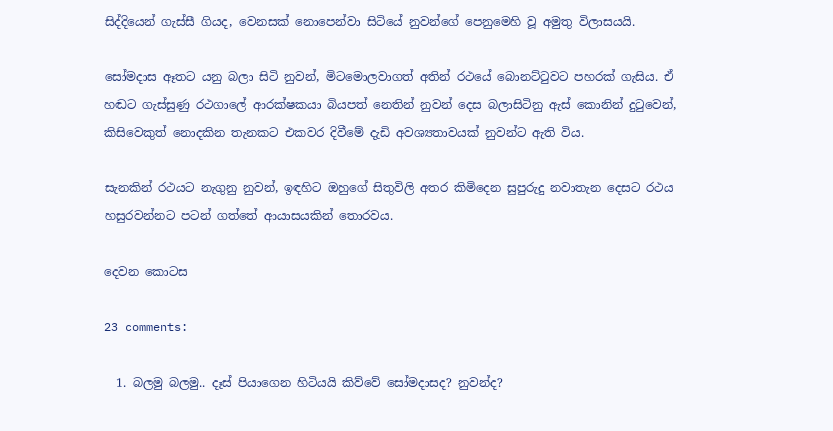සිද්දියෙන් ගැස්සී ගියද, වෙනසක් නොපෙන්වා සිටියේ නුවන්ගේ පෙනුමෙහි වූ අමුතු විලාසයයි.

සෝමදාස ඈතට යනු බලා සිටි නුවන්, මිටමොලවාගත් අතින් රථයේ බොනට්ටුවට පහරක් ගැසිය. ඒ හඬට ගැස්සුණු රථගාලේ ආරක්ෂකයා බියපත් නෙතින් නුවන් දෙස බලාසිටිනු ඇස් කොනින් දුටුවෙන්, කිසිවෙකුත් නොදකින තැනකට එකවර දිවීමේ දැඩි අවශ්‍යතාවයක් නුවන්ට ඇති විය.

සැනකින් රථයට නැගුනු නුවන්, ඉඳහිට ඔහුගේ සිතුවිලි අතර කිමිදෙන සුපුරුදු නවාතැන දෙසට රථය හසුරවන්නට පටන් ගත්තේ ආයාසයකින් තොරවය.

දෙවන කොටස

23 comments:

  1. බලමු බලමු.. දෑස් පියාගෙන හිටියයි කිව්වේ සෝමදාසද? නුවන්ද?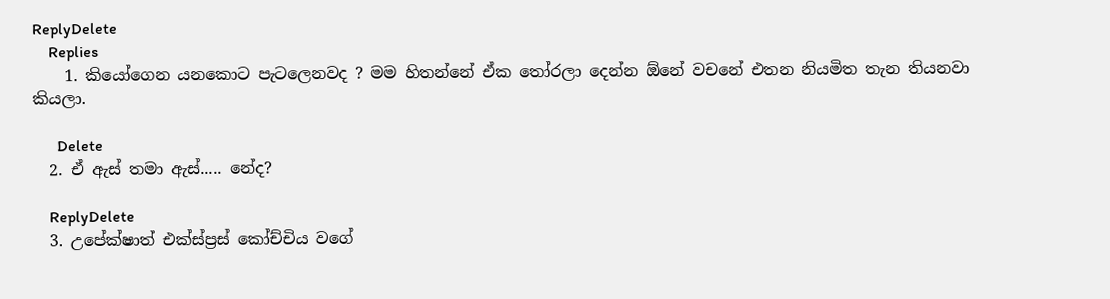ReplyDelete
    Replies
    1. කියෝගෙන යනකොට පැටලෙනවද ? මම හිතන්නේ ඒක තෝරලා දෙන්න ඕනේ වචනේ එතන නියමිත තැන තියනවා කියලා.

      Delete
  2. ඒ ඇස් තමා ඇස්..... නේද?

    ReplyDelete
  3. උපේක්ෂාත් එක්ස්ප්‍රස් කෝච්චිය වගේ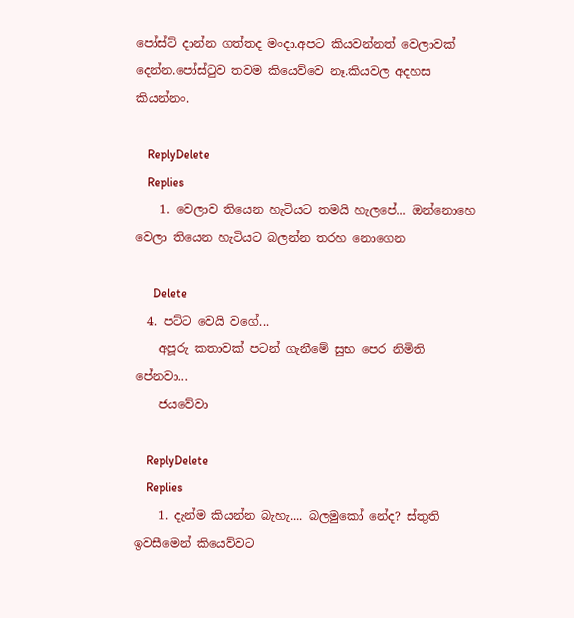පෝස්ට් දාන්න ගත්තද මංදා.අපට කියවන්නත් වෙලාවක් දෙන්න.පෝස්ටුව තවම කියෙව්වෙ නෑ.කියවල අදහස කියන්නං.

    ReplyDelete
    Replies
    1. වෙලාව තියෙන හැටියට තමයි හැලපේ... ඔන්නොහෙ වෙලා තියෙන හැටියට බලන්න තරහ නොගෙන

      Delete
  4. පට්ට වෙයි වගේ...
    අපූරු කතාවක් පටන් ගැනීමේ සුභ පෙර නිමිති පේනවා...
    ජයවේවා

    ReplyDelete
    Replies
    1. දැන්ම කියන්න බැහැ.... බලමුකෝ නේද? ස්තුති ඉවසීමෙන් කියෙව්වට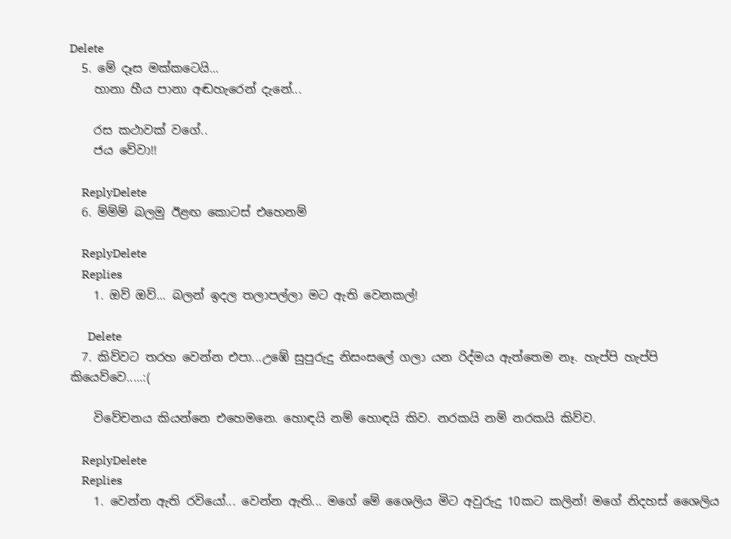Delete
  5. මේ දෑස මක්කටෙයි...
    හානා හීය පානා අඬහැරෙන් දැනේ...

    රස කථාවක් වගේ..
    ජය වේවා!!

    ReplyDelete
  6. ම්ම්ම් බලමු ඊළඟ කොටස් එහෙනම්

    ReplyDelete
    Replies
    1. ඔව් ඔව්... බලන් ඉදල තලාපල්ලා මට ඇති වෙනකල්!

      Delete
  7. කිව්වට තරහ වෙන්න එපා...උඹේ සුපුරුදු නිසංසලේ ගලා යන රිද්මය ඇත්තෙම නෑ. හැප්පි හැප්පි කියෙව්වෙ.....:(

    විවේචනය කියන්නෙ එහෙමනෙ. හොඳයි නම් හොඳයි කිව. නරකයි නම් නරකයි කිව්ව.

    ReplyDelete
    Replies
    1. වෙන්න ඇති රවියෝ... වෙන්න ඇති... මගේ මේ ශෛලිය මිට අවුරුදු 10කට කලින්! මගේ නිදහස් ශෛලිය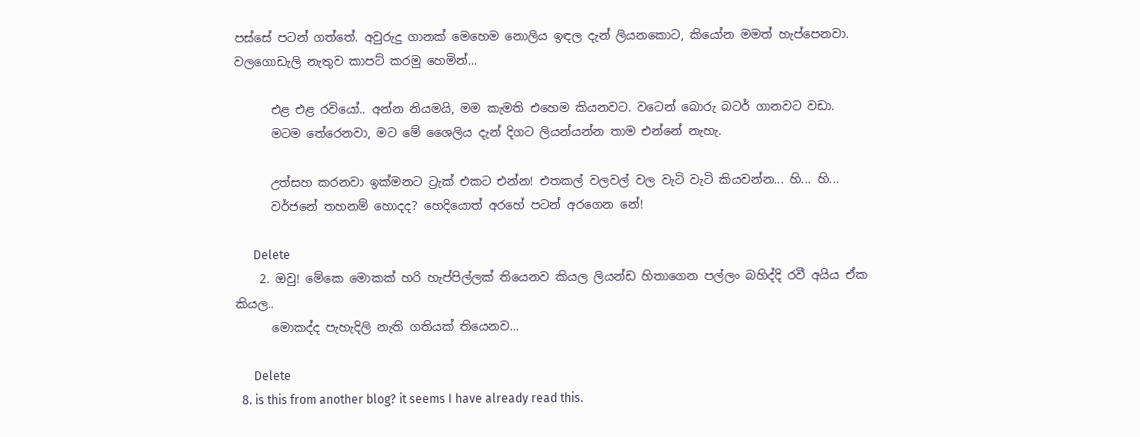පස්සේ පටන් ගත්තේ. අවුරුදු ගානක් මෙහෙම නොලිය ඉඳල දැන් ලියනකොට, කියෝන මමත් හැප්පෙනවා. වලගොඩැලි නැතුව කාපට් කරමු හෙමින්...

      එළ එළ රවියෝ.. අන්න නියමයි, මම කැමති එහෙම කියනවට. වටෙන් බොරු බටර් ගානවට වඩා.
      මටම තේරෙනවා, මට මේ ශෛලිය දැන් දිගට ලියන්යන්න තාම එන්නේ නැහැ.

      උත්සහ කරනවා ඉක්මනට ට්‍රැක් එකට එන්න! එතකල් වලවල් වල වැටි වැටි කියවන්න... හි... හි...
      වර්ජනේ තහනම් හොදද? හෙදියොත් අරහේ පටන් අරගෙන නේ!

      Delete
    2. ඔවු! මේකෙ මොකක් හරි හැප්පිල්ලක් තියෙනව කියල ලියන්ඩ හිතාගෙන පල්ලං බහිද්දි රවී අයිය ඒක කියල..
      මොකද්ද පැහැදිලි නැති ගතියක් තියෙනව...

      Delete
  8. is this from another blog? it seems I have already read this.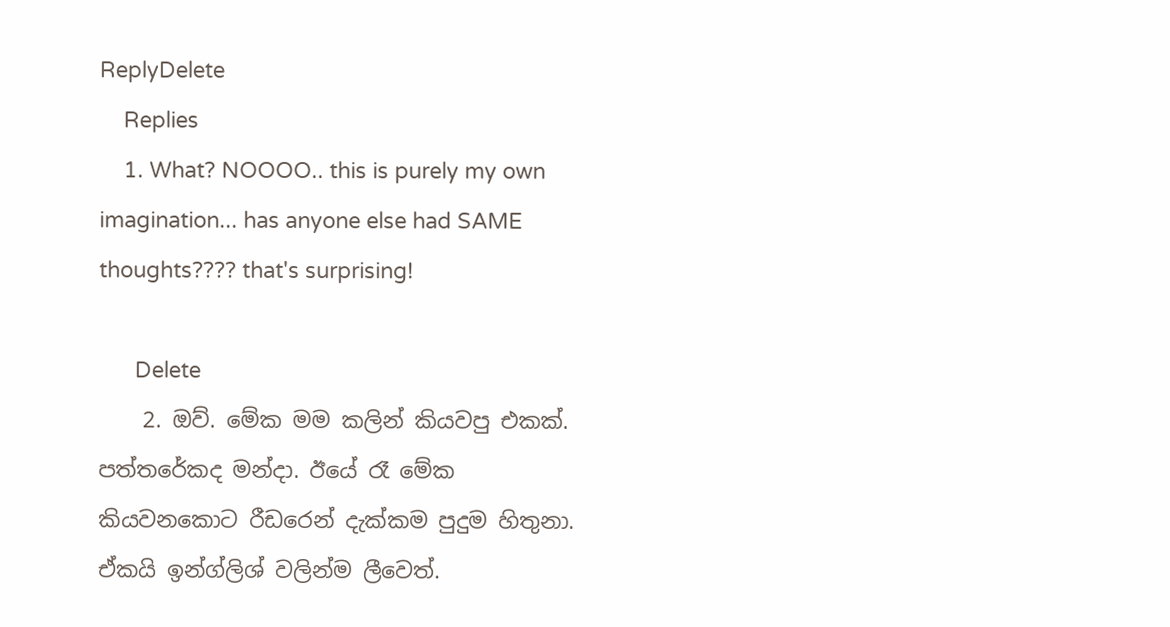ReplyDelete
    Replies
    1. What? NOOOO.. this is purely my own imagination... has anyone else had SAME thoughts???? that's surprising!

      Delete
    2. ඔව්. මේක මම කලින් කියවපු එකක්. පත්තරේකද මන්දා. ඊයේ රෑ මේක කියවනකොට රීඩරෙන් දැක්කම පුදුම හිතුනා. ඒකයි ඉන්ග්ලිශ් වලින්ම ලීවෙත්.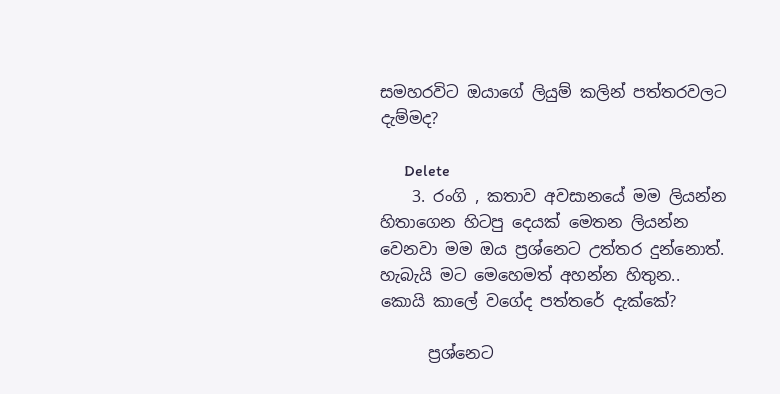සමහරවිට ඔයාගේ ලියුම් කලින් පත්තරවලට දැම්මද?

      Delete
    3. රංගි , කතාව අවසානයේ මම ලියන්න හිතාගෙන හිටපු දෙයක් මෙතන ලියන්න වෙනවා මම ඔය ප්‍රශ්නෙට උත්තර දුන්නොත්. හැබැයි මට මෙහෙමත් අහන්න හිතුන.. කොයි කාලේ වගේද පත්තරේ දැක්කේ?

      ප්‍රශ්නෙට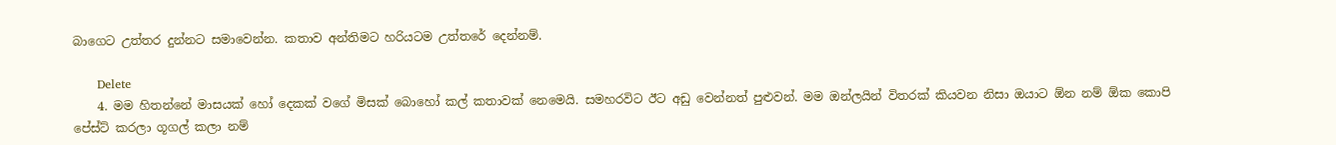බාගෙට උත්තර දුන්නට සමාවෙන්න. කතාව අන්තිමට හරියටම උත්තරේ දෙන්නම්.

      Delete
    4. මම හිතන්නේ මාසයක් හෝ දෙකක් වගේ මිසක් බොහෝ කල් කතාවක් නෙමෙයි. සමහරවිට ඊට අඩු වෙන්නත් පුළුවන්. මම ඔන්ලයින් විතරක් කියවන නිසා ඔයාට ඕන නම් ඕක කොපි පේස්ට් කරලා ගූගල් කලා නම්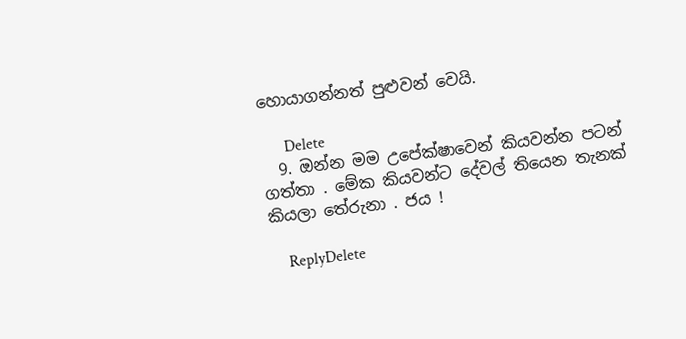හොයාගන්නත් පුළුවන් වෙයි.

      Delete
  9. ඔන්න මම උපේක්ෂාවෙන් කියවන්න පටන් ගත්තා . මේක කියවන්ට දේවල් තියෙන තැනක් කියලා තේරුනා . ජය !

    ReplyDelete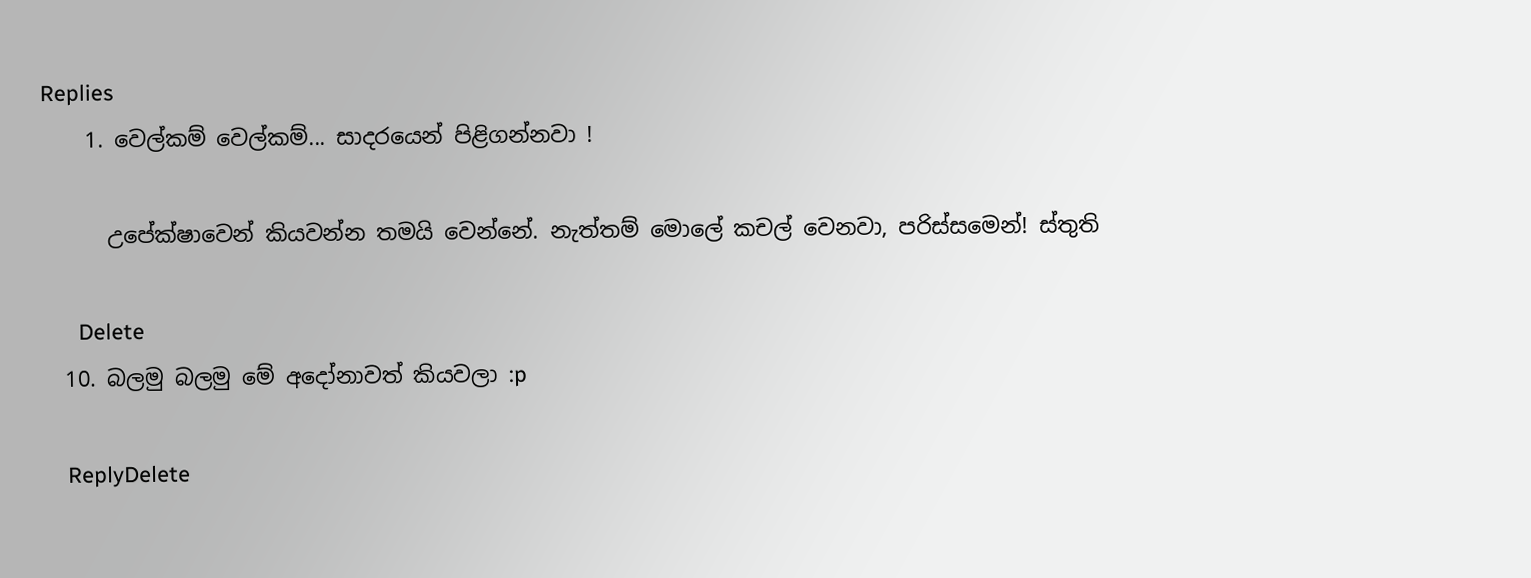Replies
    1. වෙල්කම් වෙල්කම්... සාදරයෙන් පිළිගන්නවා !

      උපේක්ෂාවෙන් කියවන්න තමයි වෙන්නේ. නැත්තම් මොලේ කචල් වෙනවා, පරිස්සමෙන්! ස්තුති

      Delete
  10. බලමු බලමු මේ අදෝනාවත් කියවලා :p

    ReplyDelete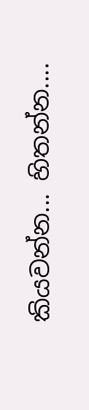කියවන්න... හිතන්න....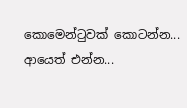කොමෙන්ටුවක් කොටන්න... ආයෙත් එන්න...